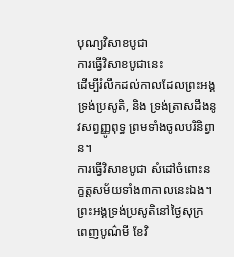បុណ្យវិសាខបូជា
ការធ្វើវិសាខបូជានេះ
ដើម្បីរំលឹកដល់កាលដែលព្រះអង្គទ្រង់ប្រសូតិ, និង ទ្រង់ត្រាសដឹងនូវសព្វញ្ញូពុទ្ធ ព្រមទាំងចូលបរិនិព្វាន។
ការធ្វើវិសាខបូជា សំដៅចំពោះនក្ខត្តសម័យទាំង៣កាលនេះឯង។
ព្រះអង្គទ្រង់ប្រសូតិនៅថ្ងៃសុក្រ ពេញបូណ៌មី ខែវិ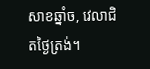សាខឆ្នាំច, វេលាជិតថ្ងៃត្រង់។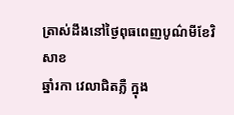ត្រាស់ដឹងនៅថ្ងៃពុធពេញបូណ៌មីខែវិសាខ
ឆ្នាំរកា វេលាជិតភ្លឺ ក្នុង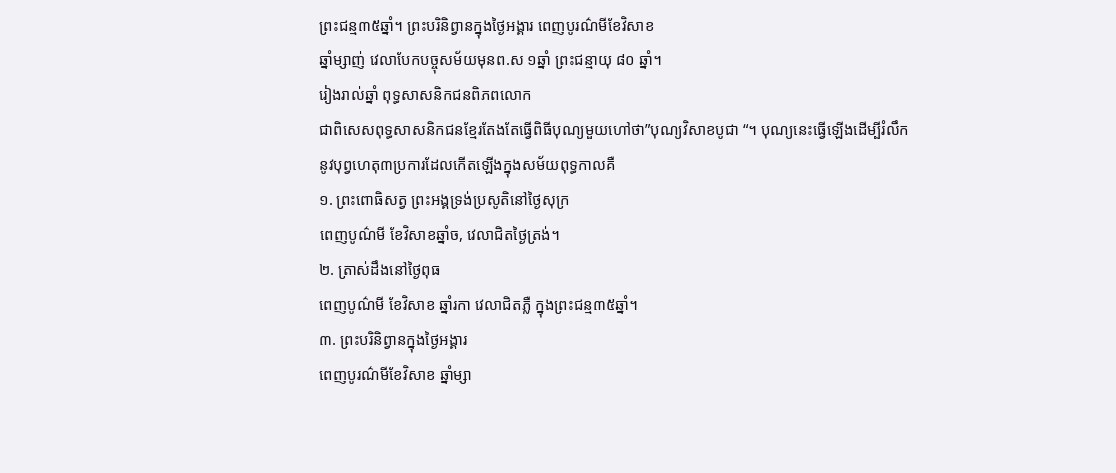ព្រះជន្ម៣៥ឆ្នាំ។ ព្រះបរិនិព្វានក្នុងថ្ងៃអង្គារ ពេញបូរណ៌មីខែវិសាខ
ឆ្នាំម្សាញ់ វេលាបែកបច្ចុសម័យមុនព.ស ១ឆ្នាំ ព្រះជន្មាយុ ៨០ ឆ្នាំ។
រៀងរាល់ឆ្នាំ ពុទ្ធសាសនិកជនពិភពលោក
ជាពិសេសពុទ្ធសាសនិកជនខ្មែរតែងតែធ្វើពិធីបុណ្យមួយហៅថា”បុណ្យវិសាខបូជា “។ បុណ្យនេះធ្វើឡើងដើម្បីរំលឹកនូវបុព្វហេតុ៣ប្រការដែលកើតឡើងក្នុងសម័យពុទ្ធកាលគឺ
១. ព្រះពោធិសត្វ ព្រះអង្គទ្រង់ប្រសូតិនៅថ្ងៃសុក្រ
ពេញបូណ៌មី ខែវិសាខឆ្នាំច, វេលាជិតថ្ងៃត្រង់។
២. ត្រាស់ដឹងនៅថ្ងៃពុធ
ពេញបូណ៌មី ខែវិសាខ ឆ្នាំរកា វេលាជិតភ្លឺ ក្នុងព្រះជន្ម៣៥ឆ្នាំ។
៣. ព្រះបរិនិព្វានក្នុងថ្ងៃអង្គារ
ពេញបូរណ៌មីខែវិសាខ ឆ្នាំម្សា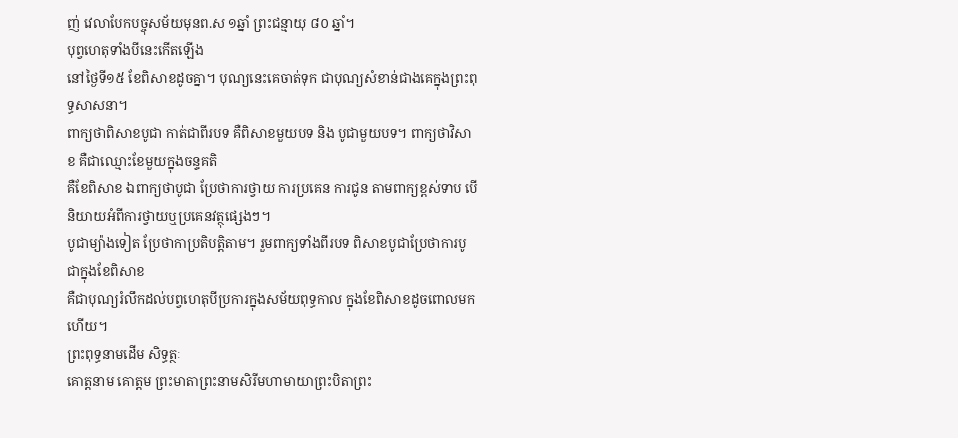ញ់ វេលាបែកបច្ចុសម័យមុនព.ស ១ឆ្នាំ ព្រះជន្មាយុ ៨០ ឆ្នាំ។
បុព្វហេតុទាំងបីនេះកើតឡើង
នៅថ្ងៃទី១៥ ខែពិសាខដូចគ្នា។ បុណ្យនេះគេចាត់ទុក ជាបុណ្យសំខាន់ជាងគេក្នុងព្រះពុទ្ធសាសនា។
ពាក្យថាពិសាខបូជា កាត់ជាពីរបទ គឺពិសាខមួយបទ និង បូជាមួយបទ។ ពាក្យថាវិសាខ គឺជាឈ្មោះខែមួយក្នុងចន្ទគតិ
គឺខែពិសាខ ឯពាក្យថាបូជា ប្រែថាការថ្វាយ ការប្រគេន ការជូន តាមពាក្យខ្ពស់ទាប បើនិយាយអំពីការថ្វាយឬប្រគេនវត្ថុផ្សេងៗ។
បូជាម្យ៉ាងទៀត ប្រែថាកាប្រតិបត្តិតាម។ រួមពាក្យទាំងពីរបទ ពិសាខបូជាប្រែថាការបូជាក្នុងខែពិសាខ
គឺជាបុណ្យរំលឹកដល់បព្វហេតុបីប្រការក្នុងសម័យពុទ្ធកាល ក្នុងខែពិសាខដូចពោលមកហើយ។
ព្រះពុទ្ធនាមដើម សិទ្ធត្ថៈ
គោត្តនាម គោត្តម ព្រះមាតាព្រះនាមសិរីមហាមាយាព្រះបិតាព្រះ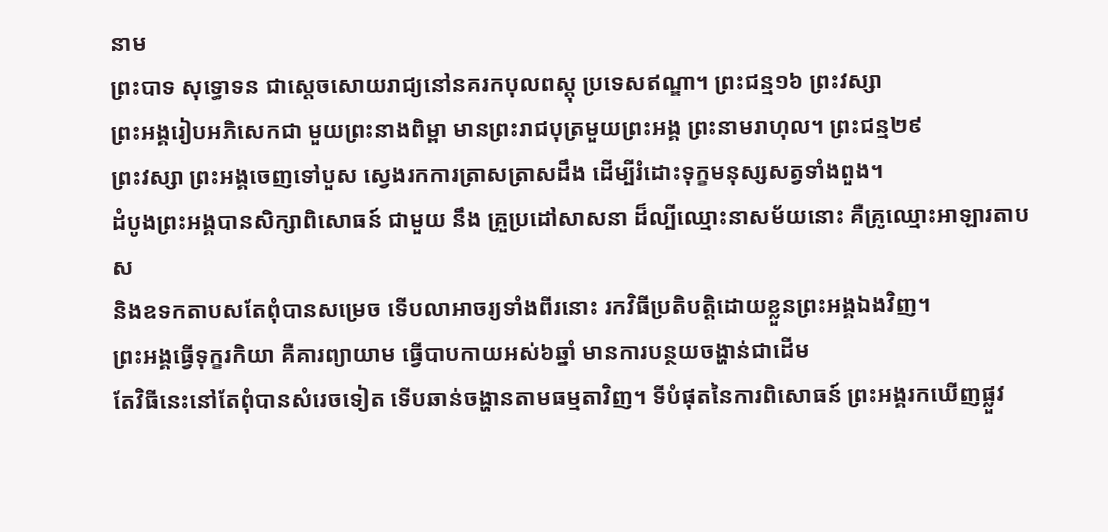នាម
ព្រះបាទ សុទ្ធោទន ជាស្តេចសោយរាជ្យនៅនគរកបុលពស្តុ ប្រទេសឥណ្ឌា។ ព្រះជន្ម១៦ ព្រះវស្សា
ព្រះអង្គរៀបអភិសេកជា មួយព្រះនាងពិម្ពា មានព្រះរាជបុត្រមួយព្រះអង្គ ព្រះនាមរាហុល។ ព្រះជន្ម២៩
ព្រះវស្សា ព្រះអង្គចេញទៅបួស ស្វេងរកការត្រាសត្រាសដឹង ដើម្បីរំដោះទុក្ខមនុស្សសត្វទាំងពួង។
ដំបូងព្រះអង្គបានសិក្សាពិសោធន៍ ជាមួយ នឹង គ្រួប្រដៅសាសនា ដ៏ល្បីឈ្មោះនាសម័យនោះ គឺគ្រូឈ្មោះអាឡារតាបស
និងឧទកតាបសតែពុំបានសម្រេច ទើបលាអាចរ្យទាំងពីរនោះ រកវិធីប្រតិបត្តិដោយខ្លួនព្រះអង្គឯងវិញ។
ព្រះអង្គធ្វើទុក្ខរកិយា គឺគារព្យាយាម ធ្វើបាបកាយអស់៦ឆ្នាំ មានការបន្ថយចង្ហាន់ជាដើម
តែវិធីនេះនៅតែពុំបានសំរេចទៀត ទើបឆាន់ចង្ហានតាមធម្មតាវិញ។ ទីបំផុតនៃការពិសោធន៍ ព្រះអង្គរកឃើញផ្លួវ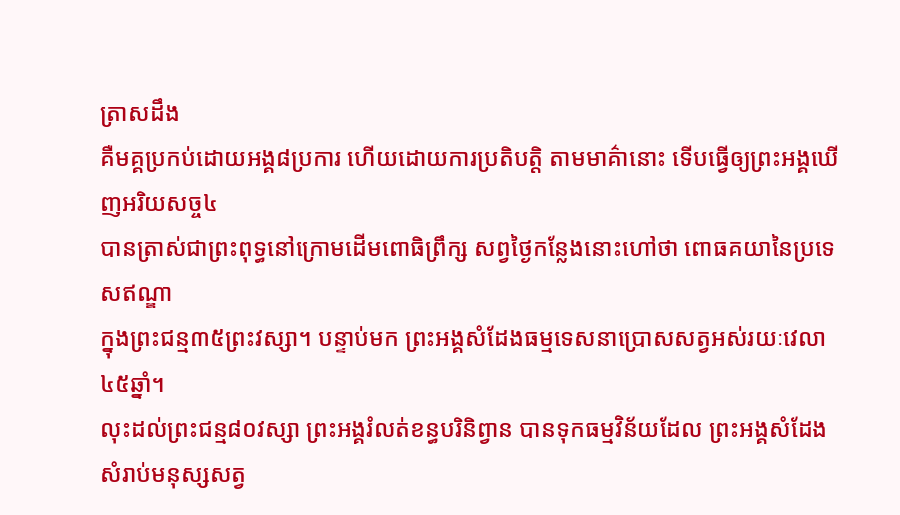ត្រាសដឹង
គឺមគ្គប្រកប់ដោយអង្គ៨ប្រការ ហើយដោយការប្រតិបត្តិ តាមមាគ៌ានោះ ទើបធ្វើឲ្យព្រះអង្គឃើញអរិយសច្ច៤
បានត្រាស់ជាព្រះពុទ្ធនៅក្រោមដើមពោធិព្រឹក្ស សព្វថ្ងៃកន្លែងនោះហៅថា ពោធគយានៃប្រទេសឥណ្ឌា
ក្នុងព្រះជន្ម៣៥ព្រះវស្សា។ បន្ទាប់មក ព្រះអង្គសំដែងធម្មទេសនាប្រោសសត្វអស់រយៈវេលា៤៥ឆ្នាំ។
លុះដល់ព្រះជន្ម៨០វស្សា ព្រះអង្គរំលត់ខន្ធបរិនិព្វាន បានទុកធម្មវិន័យដែល ព្រះអង្គសំដែងសំរាប់មនុស្សសត្វ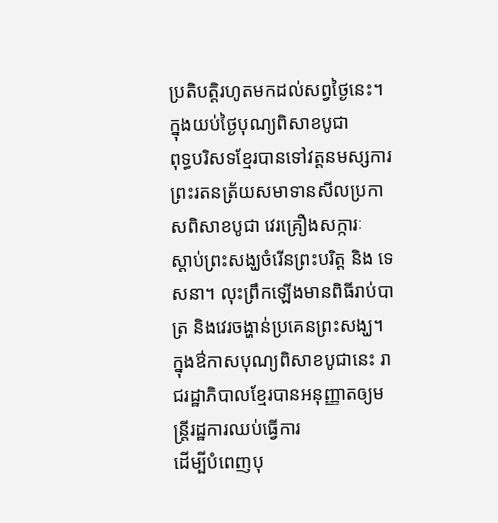ប្រតិបត្តិរហូតមកដល់សព្វថ្ងៃនេះ។
ក្នុងយប់ថ្ងៃបុណ្យពិសាខបូជា
ពុទ្ធបរិសទខ្មែរបានទៅវត្តនមស្សការព្រះរតនត្រ័យសមាទានសីលប្រកាសពិសាខបូជា វេរគ្រឿងសក្ការៈ
ស្តាប់ព្រះសង្ឃចំរើនព្រះបរិត្ត និង ទេសនា។ លុះព្រឹកឡើងមានពិធីរាប់បាត្រ និងវេរចង្ហាន់ប្រគេនព្រះសង្ឃ។
ក្នុងឳកាសបុណ្យពិសាខបូជានេះ រាជរដ្ឋាភិបាលខ្មែរបានអនុញ្ញាតឲ្យមន្ត្រីរដ្ឋការឈប់ធ្វើការ
ដើម្បីបំពេញបុ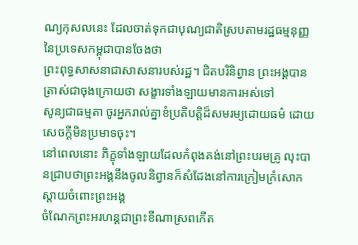ណ្យកុសលនេះ ដែលចាត់ទុកជាបុណ្យជាតិស្របតាមរដ្ឋធម្មនុញ្ញនៃប្រទេសកម្ពុជាបានចែងថា
ព្រះពុទ្ធសាសនាជាសាសនារបស់រដ្ឋ។ ជិតបរិនិព្វាន ព្រះអង្គបានត្រាស់ជាចុងក្រោយថា សង្ខារទាំងឡាយមានការអស់ទៅ
សូន្យជាធម្មតា ចូរអ្នករាល់គ្នាខំប្រតិបត្តិដ៏សមរម្យដោយធម៌ ដោយសេចក្តីមិនប្រមាទចុះ។
នៅពេលនោះ ភិក្ខុទាំងឡាយដែលកំពុងគង់នៅព្រះបរមគ្រូ លុះបានជ្រាបថាព្រះអង្គនឹងចូលនិព្វានក៏សំដែងនៅការក្រៀមក្រំសោកស្តាយចំពោះព្រះអង្គ
ចំណែកព្រះអរហន្តជាព្រះខីណាស្រពកើត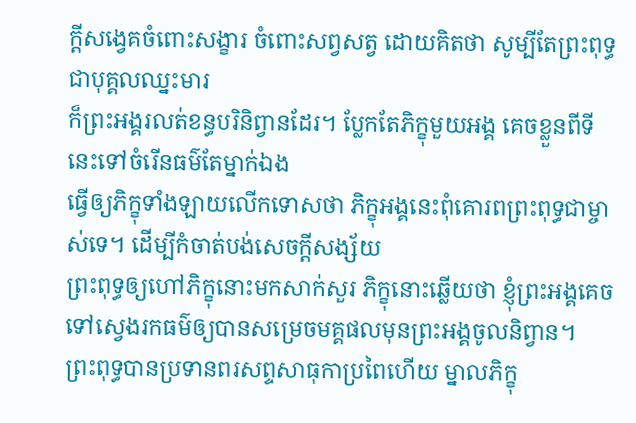ក្តីសង្វេគចំពោះសង្ខារ ចំពោះសព្វសត្វ ដោយគិតថា សូម្បីតែព្រះពុទ្ធជាបុគ្គលឈ្នះមារ
ក៏ព្រះអង្គរលត់ខន្ធបរិនិព្វានដែរ។ ប្លែកតែភិក្ខុមួយអង្គ គេចខ្លួនពីទីនេះទៅចំរើនធម៌តែម្នាក់ឯង
ធ្វើឲ្យភិក្ខុទាំងឡាយលើកទោសថា ភិក្ខុអង្គនេះពុំគោរពព្រះពុទ្ធជាម្ចាស់ទេ។ ដើម្បីកំចាត់បង់សេចក្តីសង្ស័យ
ព្រះពុទ្ធឲ្យហៅភិក្ខុនោះមកសាក់សួរ ភិក្ខុនោះឆ្លើយថា ខ្ញុំព្រះអង្គគេចទៅស្វេងរកធម៌ឲ្យបានសម្រេចមគ្គផលមុនព្រះអង្គចូលនិព្វាន។
ព្រះពុទ្ធបានប្រទានពរសព្ទសាធុកាប្រពៃហើយ ម្នាលភិក្ខុ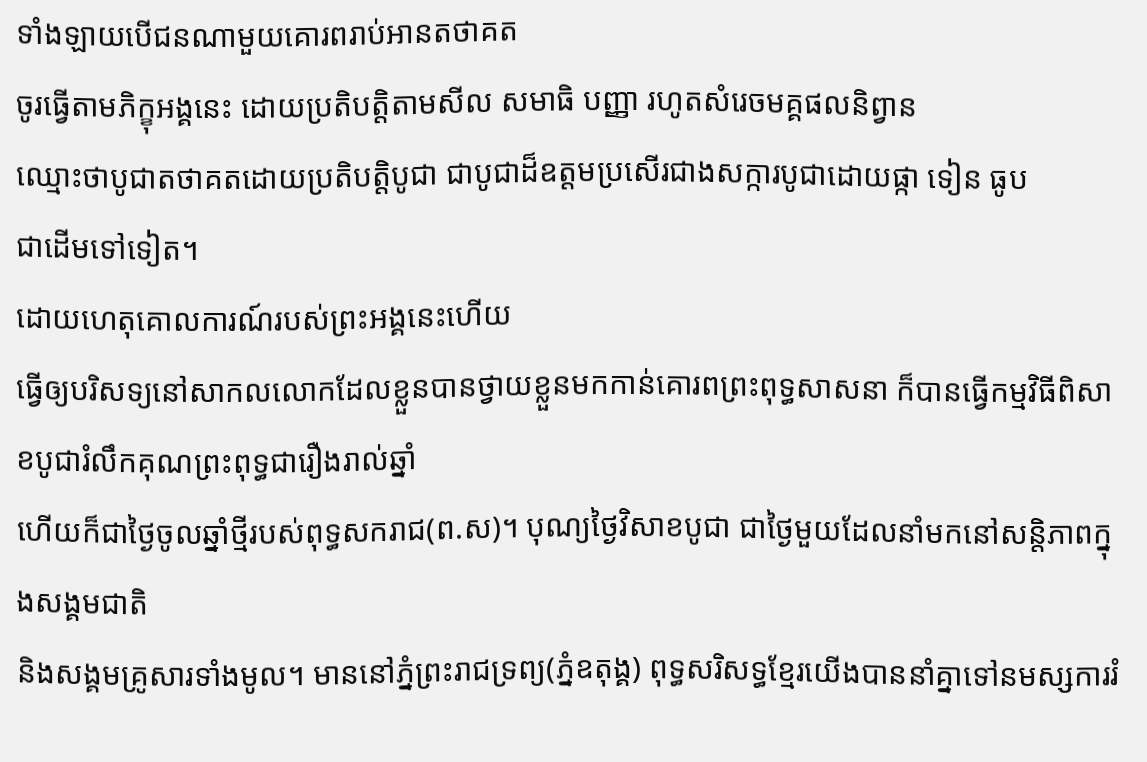ទាំងឡាយបើជនណាមួយគោរពរាប់អានតថាគត
ចូរធ្វើតាមភិក្ខុអង្គនេះ ដោយប្រតិបត្តិតាមសីល សមាធិ បញ្ញា រហូតសំរេចមគ្គផលនិព្វាន
ឈ្មោះថាបូជាតថាគតដោយប្រតិបត្តិបូជា ជាបូជាដ៏ឧត្តមប្រសើរជាងសក្ការបូជាដោយផ្កា ទៀន ធូប
ជាដើមទៅទៀត។
ដោយហេតុគោលការណ៍របស់ព្រះអង្គនេះហើយ
ធ្វើឲ្យបរិសទ្យនៅសាកលលោកដែលខ្លួនបានថ្វាយខ្លួនមកកាន់គោរពព្រះពុទ្ធសាសនា ក៏បានធ្វើកម្មវិធីពិសាខបូជារំលឹកគុណព្រះពុទ្ធជារឿងរាល់ឆ្នាំ
ហើយក៏ជាថ្ងៃចូលឆ្នាំថ្មីរបស់ពុទ្ធសករាជ(ព.ស)។ បុណ្យថ្ងៃវិសាខបូជា ជាថ្ងៃមួយដែលនាំមកនៅសន្តិភាពក្នុងសង្គមជាតិ
និងសង្គមគ្រូសារទាំងមូល។ មាននៅភ្នំព្រះរាជទ្រព្យ(ភ្នំឧតុង្គ) ពុទ្ធសរិសទ្ធខ្មែរយើងបាននាំគ្នាទៅនមស្សការរំ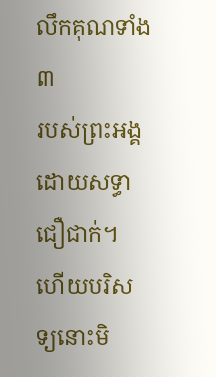លឹកគុណទាំង៣
របស់ព្រះអង្គ ដោយសទ្ធាជឿជាក់។ ហើយបរិសទ្យនោះមិ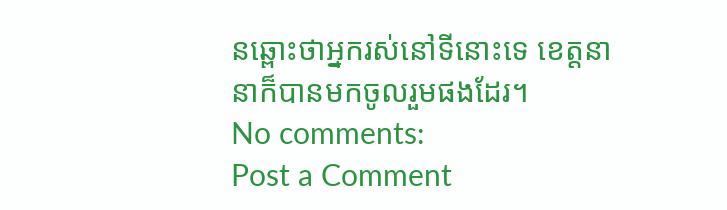នឆ្ពោះថាអ្នករស់នៅទីនោះទេ ខេត្តនានាក៏បានមកចូលរួមផងដែរ។
No comments:
Post a Comment